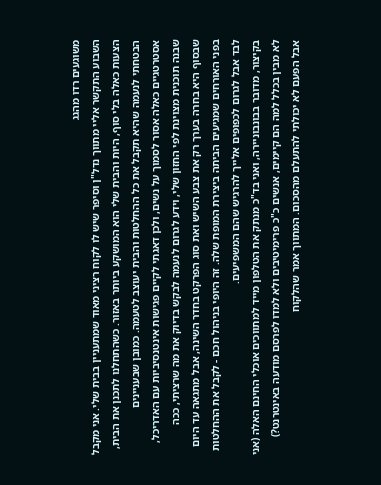משוגעים רדו מהגג
השבוע התקשר אליי מתווך נדל"ן וסיפר שיש לו לקוח רציני מאוד שמתעניין בבית שלי. אני מקבל הצעות כאלה בלי סוף, היות והבית שלי הוא המושקע ביותר באזור. כשהתחלנו לתכנן את הבית, הבטחתי לנעמה שהיא תקבל את כל ההחלטות והבית יעוצב לטעמה. כמובן שבעניינים אסטרטגיים כאלה אסור לסמוך על נשים, ולכן דאגתי לקיים פגישות אינטנסיביות עם האדריכל, שבנה תוכנית מצוינת לפי החזון שלי, וידע לגרום לנעמה לבקש בדיוק את מה שרציתי, ככה שבסוף היא בחרה בערך רק את צבע השיש ואת סוג הפרקט בחדר השינה, אבל מתגאה עד היום בפני האורחים שמגיעים הביתה ביצירת המופת שלה. זה היופי בניהול חכם - לקבל את ההחלטות לבד אבל לגרום לכפופים אלייך להרגיש שהם המשפיעים.
בקיצור, מדובר בבונבוניירה, ואני בד"כ מנתק את הטלפון מייד למתווכים אוכלי החינם האלה (אני לא מבין בכלל למה הם קיימים, אנשים כ"כ פרימיטיבים ולא למדו לפרסם מודעה באינטרנט?) אבל הפעם לא יכולתי להתעלם מהסכום. המתווך אמר שהלקוח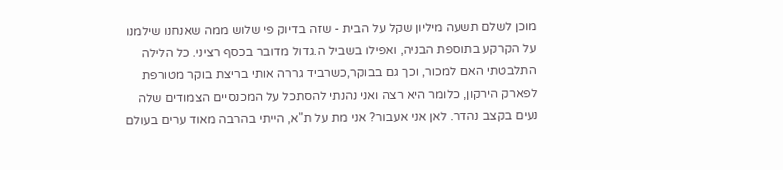מוכן לשלם תשעה מיליון שקל על הבית - שזה בדיוק פי שלוש ממה שאנחנו שילמנו על הקרקע בתוספת הבניה, ואפילו בשביל ה.גדול מדובר בכסף רציני. כל הלילה התלבטתי האם למכור, וכך גם בבוקר,כשרביד גררה אותי בריצת בוקר מטורפת לפארק הירקון, כלומר היא רצה ואני נהנתי להסתכל על המכנסיים הצמודים שלה נעים בקצב נהדר. לאן אני אעבור? אני מת על ת"א, הייתי בהרבה מאוד ערים בעולם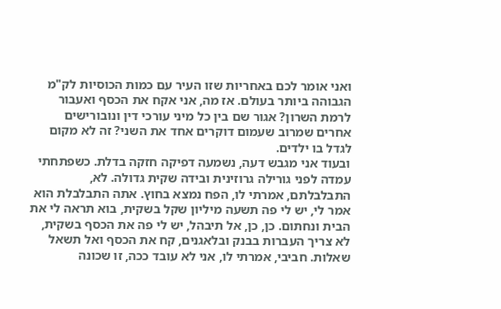ואני אומר לכם באחריות שזו העיר עם כמות הכוסיות לק"מ הגבוהה ביותר בעולם. אז מה, אני אקח את הכסף ואעבור לרמת השרון? אגור שם בין כל מיני עורכי דין ונובורישים אחרים שמרוב שעמום דוקרים אחד את השני? זה לא מקום לגדל בו ילדים.
ובעוד אני מגבש דעה, נשמעה דפיקה חזקה בדלת. כשפתחתי עמדה לפני גורילה גרוזינית ובידה שקית גדולה. לא, התבלבלתם, אמרתי לו, הפח נמצא בחוץ. אתה התבלבלת הוא אמר לי, יש לי פה תשעה מיליון שקל בשקית, בוא תראה לי את הבית ונחתום. כן, כן, אל תיבהל, יש לי פה את הכסף בשקית, לא צריך העברות בבנק ובלאגנים, קח את הכסף ואל תשאל שאלות. חביבי, אמרתי לו, אני לא עובד ככה, זו שכונה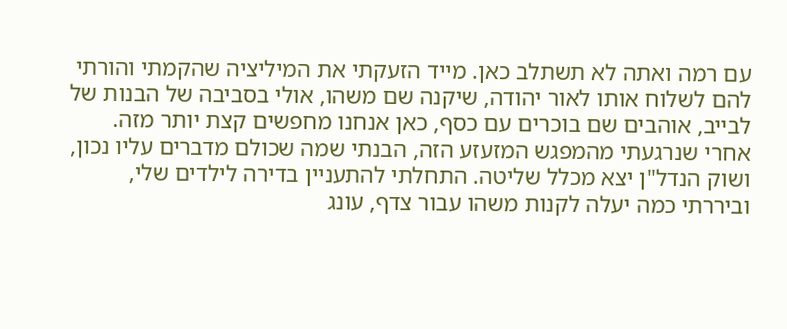עם רמה ואתה לא תשתלב כאן. מייד הזעקתי את המיליציה שהקמתי והורתי להם לשלוח אותו לאור יהודה, שיקנה שם משהו, אולי בסביבה של הבנות של לבייב, אוהבים שם בוכרים עם כסף, כאן אנחנו מחפשים קצת יותר מזה.
אחרי שנרגעתי מהמפגש המזעזע הזה, הבנתי שמה שכולם מדברים עליו נכון, ושוק הנדל"ן יצא מכלל שליטה. התחלתי להתעניין בדירה לילדים שלי, וביררתי כמה יעלה לקנות משהו עבור צדף, עונג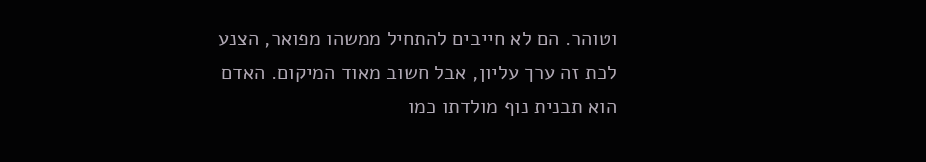וטוהר. הם לא חייבים להתחיל ממשהו מפואר, הצנע לכת זה ערך עליון, אבל חשוב מאוד המיקום. האדם הוא תבנית נוף מולדתו כמו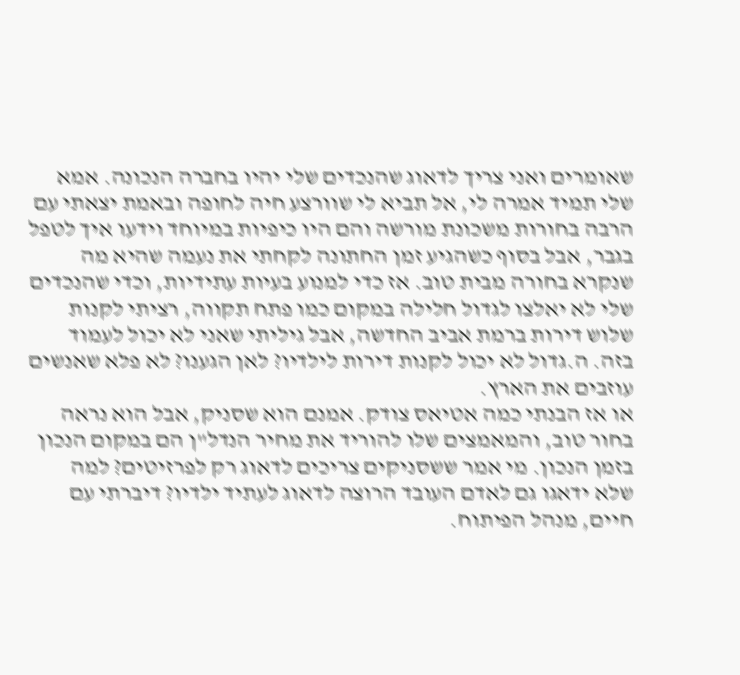שאומרים ואני צריך לדאוג שהנכדים שלי יהיו בחברה הנכונה. אמא שלי תמיד אמרה לי, אל תביא לי שוורצע חיה לחופה ובאמת יצאתי עם הרבה בחורות משכונת מורשה והם היו כיפיות במיוחד וידעו איך לטפל בגבר, אבל בסוף כשהגיע זמן החתונה לקחתי את נעמה שהיא מה שנקרא בחורה מבית טוב. אז כדי למנוע בעיות עתידיות, וכדי שהנכדים שלי לא יאלצו לגדול חלילה במקום כמו פתח תקווה, רציתי לקנות שלוש דירות ברמת אביב החדשה, אבל גיליתי שאני לא יכול לעמוד בזה. ה.גדול לא יכול לקנות דירות לילדיו? לאן הגענו? לא פלא שאנשים עוזבים את הארץ.
או אז הבנתי כמה אטיאס צודק. אמנם הוא שסניק, אבל הוא נראה בחור טוב, והמאמצים שלו להוריד את מחיר הנדל"ן הם במקום הנכון בזמן הנכון. מי אמר ששסניקים צריכים לדאוג רק לפרזיטים? למה שלא ידאגו גם לאדם העובד הרוצה לדאוג לעתיד ילדיו? דיברתי עם חיים, מנהל הפיתוח.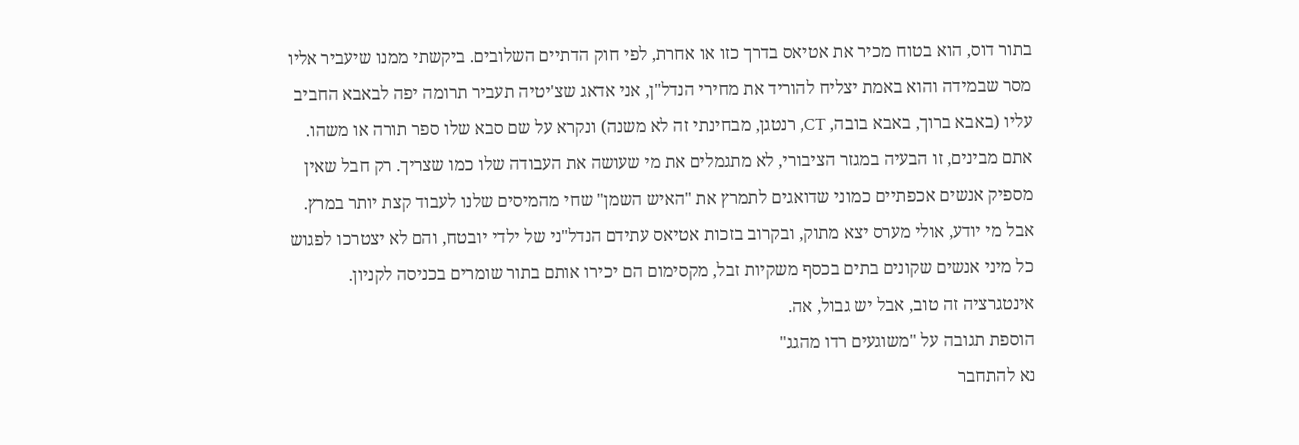בתור דוס, הוא בטוח מכיר את אטיאס בדרך כזו או אחרת, לפי חוק הדתיים השלובים. ביקשתי ממנו שיעביר אליו מסר שבמידה והוא באמת יצליח להוריד את מחירי הנדל"ן, אני אדאג שצ'יטיה תעביר תרומה יפה לבאבא החביב עליו (באבא ברוך, באבא בובה, CT, רנטגן, מבחינתי זה לא משנה) ונקרא על שם סבא שלו ספר תורה או משהו. אתם מבינים, זו הבעיה במגזר הציבורי, לא מתגמלים את מי שעושה את העבודה שלו כמו שצריך. רק חבל שאין מספיק אנשים אכפתיים כמוני שדואגים לתמרץ את "האיש השמן" שחי מהמיסים שלנו לעבוד קצת יותר במרץ. אבל מי יודע, אולי מערס יצא מתוק, ובקרוב בזכות אטיאס עתידם הנדל"ני של ילדי יובטח, והם לא יצטרכו לפגוש כל מיני אנשים שקונים בתים בכסף משקיות זבל, מקסימום הם יכירו אותם בתור שומרים בכניסה לקניון. אינטגרציה זה טוב, אבל יש גבול, אה.
הוספת תגובה על "משוגעים רדו מהגג"
נא להתחבר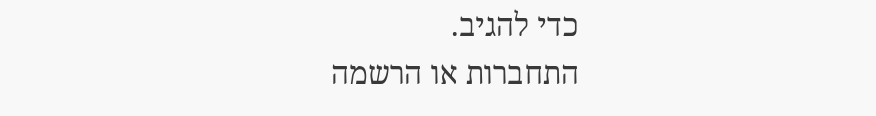כדי להגיב.
התחברות או הרשמה